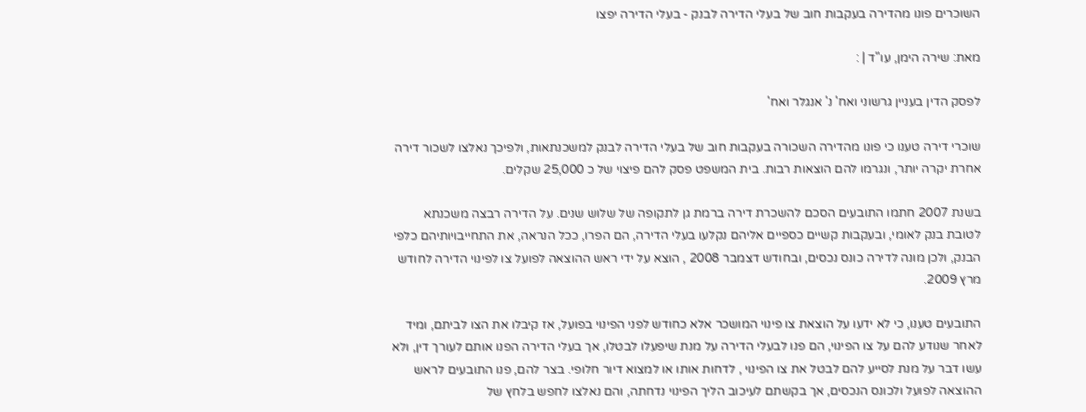השוכרים פונו מהדירה בעקבות חוב של בעלי הדירה לבנק - בעלי הדירה יפצו

מאת: שירה הימן, עו"ד | :

לפסק הדין בעניין גרשוני ואח' נ' אנגלר ואח'

שוכרי דירה טענו כי פונו מהדירה השכורה בעקבות חוב של בעלי הדירה לבנק למשכנתאות, ולפיכך נאלצו לשכור דירה אחרת יקרה יותר, ונגרמו להם הוצאות רבות. בית המשפט פסק להם פיצוי של כ 25,000 שקלים.

בשנת 2007 חתמו התובעים הסכם להשכרת דירה ברמת גן לתקופה של שלוש שנים. על הדירה רבצה משכנתא לטובת בנק לאומי, ובעקבות קשיים כספיים אליהם נקלעו בעלי הדירה, הם הפרו, ככל הנראה, את התחייבויותיהם כלפי הבנק, ולכן מונה לדירה כונס נכסים, ובחודש דצמבר 2008 , הוצא על ידי ראש ההוצאה לפועל צו לפינוי הדירה לחודש מרץ 2009.

התובעים טענו, כי לא ידעו על הוצאת צו פינוי המושכר אלא כחודש לפני הפינוי בפועל, אז קיבלו את הצו לביתם, ומיד לאחר שנודע להם על צו הפינוי, הם פנו לבעלי הדירה על מנת שיפעלו לבטלו, אך בעלי הדירה הפנו אותם לעורך דין, ולא עשו דבר על מנת לסייע להם לבטל את צו הפינוי , לדחות אותו או למצוא דיור חלופי. בצר להם, פנו התובעים לראש ההוצאה לפועל ולכונס הנכסים, אך בקשתם לעיכוב הליך הפינוי נדחתה, והם נאלצו לחפש בלחץ של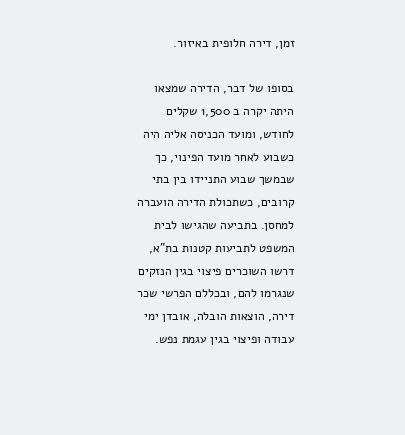זמן, דירה חלופית באיזור.

בסופו של דבר, הדירה שמצאו היתה יקרה ב 1,500 שקלים לחודש, ומועד הכניסה אליה היה כשבוע לאחר מועד הפינוי, כך שבמשך שבוע התניידו בין בתי קרובים, כשתכולת הדירה הועברה למחסן. בתביעה שהגישו לבית המשפט לתביעות קטנות בת"א, דרשו השוכרים פיצוי בגין הנזקים שנגרמו להם, ובכללם הפרשי שכר דירה, הוצאות הובלה, אובדן ימי עבודה ופיצוי בגין עגמת נפש.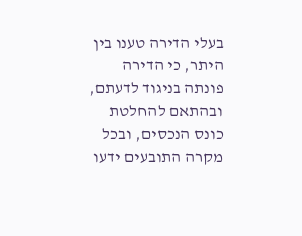בעלי הדירה טענו בין היתר, כי הדירה פונתה בניגוד לדעתם, ובהתאם להחלטת כונס הנכסים, ובכל מקרה התובעים ידעו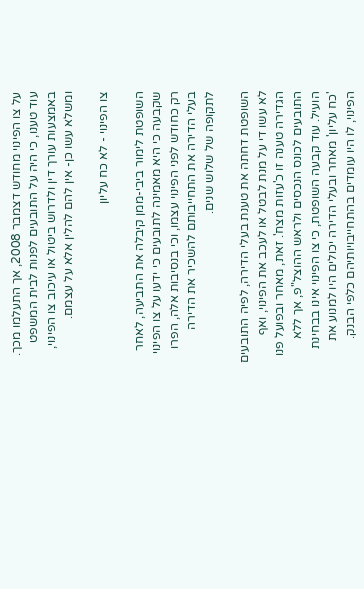על צו הפינוי מחודש דצמבר 2008, אך התעלמו מכך. עוד טענו, כי היה על התובעים לפנות לבית המשפט באמצעות עורך דין ולדרוש ביטול או עיכוב צו הפינוי, ומשלא עשו כן- אין להם להלין אלא על עצמם.

צו הפינוי - לא כח עליון

השופטת לימור ביבי-ממן קיבלה את התביעה, לאחר שקבעה כי היא מאמינה לתובעים כי ידעו על צו הפינוי רק כחודש לפני הפינוי עצמו, וכי בנסיבות אלה, הפרו בעלי הדירה את התחייבותם להשכיר את הדירה לתקופה של שלוש שנים.

השופטת דחתה את טענת בעלי הדירה, לפיה התובעים לא עשו די על מנת לבטל או לעכב את הפינוי, ואף הגדירה טענה זו כ'עזות מצח'. זאת, מאחר ובפועל פנו התובעים לכונס הנכסים ולראש ההוצל"פ, אך ללא הועיל. עוד קבעה השופטת, כי צו הפינוי אינו בבחינת 'כח עליון' מאחר ובעלי הדירה יכולים היו למנוע את הפינוי, לו היו עומדים בהתחייבויותיהם כלפי הבנק.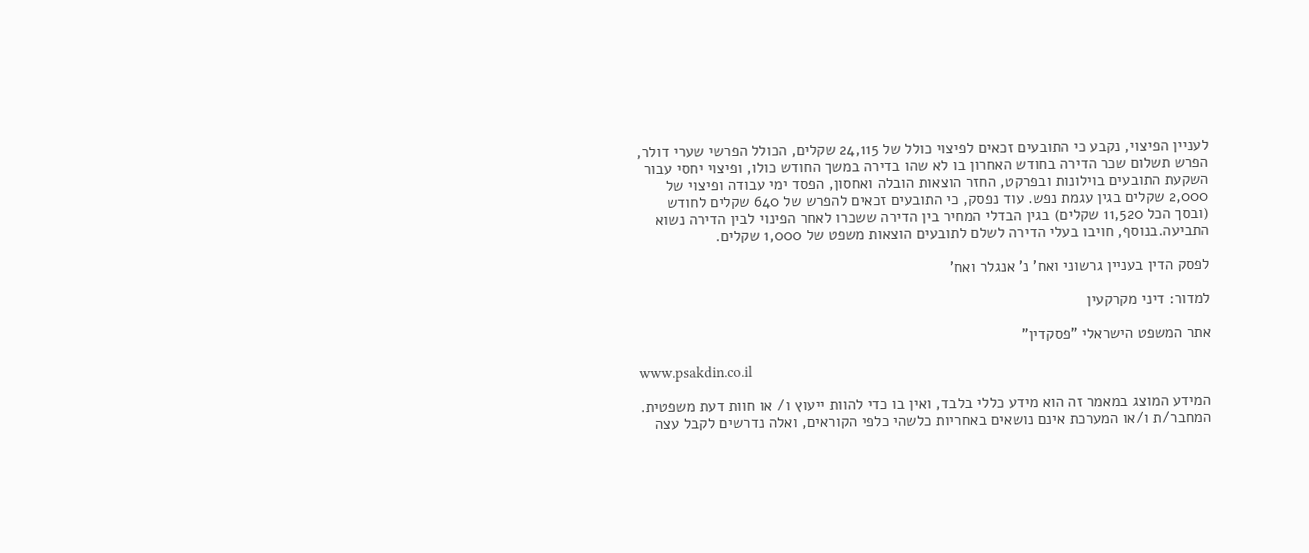לעניין הפיצוי, נקבע כי התובעים זכאים לפיצוי כולל של 24,115 שקלים, הכולל הפרשי שערי דולר, הפרש תשלום שכר הדירה בחודש האחרון בו לא שהו בדירה במשך החודש כולו, ופיצוי יחסי עבור השקעת התובעים בוילונות ובפרקט, החזר הוצאות הובלה ואחסון, הפסד ימי עבודה ופיצוי של 2,000 שקלים בגין עגמת נפש. עוד נפסק, כי התובעים זכאים להפרש של 640 שקלים לחודש (ובסך הכל 11,520 שקלים) בגין הבדלי המחיר בין הדירה ששכרו לאחר הפינוי לבין הדירה נשוא התביעה.בנוסף, חויבו בעלי הדירה לשלם לתובעים הוצאות משפט של 1,000 שקלים.

לפסק הדין בעניין גרשוני ואח' נ' אנגלר ואח'

למדור: דיני מקרקעין

אתר המשפט הישראלי "פסקדין"

www.psakdin.co.il

המידע המוצג במאמר זה הוא מידע כללי בלבד, ואין בו כדי להוות ייעוץ ו/ או חוות דעת משפטית. המחבר/ת ו/או המערכת אינם נושאים באחריות כלשהי כלפי הקוראים, ואלה נדרשים לקבל עצה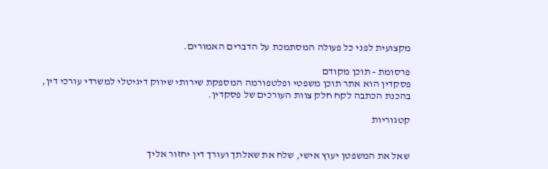מקצועית לפני כל פעולה המסתמכת על הדברים האמורים.

פרסומת - תוכן מקודם
פסקדין הוא אתר תוכן משפטי ופלטפורמה המספקת שירותי שיווק דיגיטלי למשרדי עורכי דין,
בהכנת הכתבה לקח חלק צוות העורכים של פסקדין.

קטגוריות


שאל את המשפטן יעוץ אישי, שלח את שאלתך ועורך דין יחזור אליך